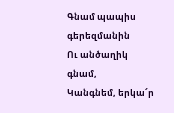Գնամ պապիս գերեզմանին
Ու անծաղիկ գնամ,
Կանգնեմ, երկա՜ր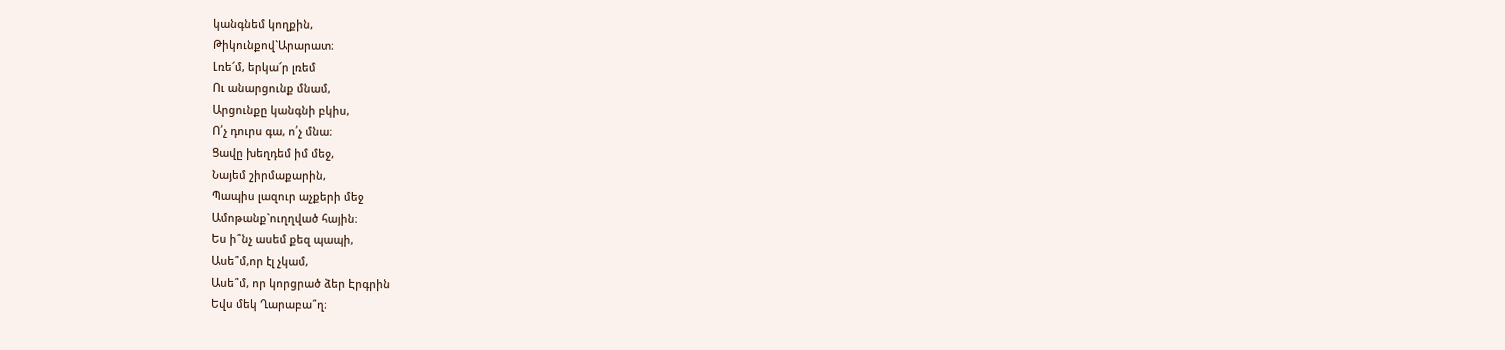կանգնեմ կողքին,
Թիկունքով`Արարատ։
Լռե՜մ, երկա՜ր լռեմ
Ու անարցունք մնամ,
Արցունքը կանգնի բկիս,
Ո՛չ դուրս գա, ո՛չ մնա։
Ցավը խեղդեմ իմ մեջ,
Նայեմ շիրմաքարին,
Պապիս լազուր աչքերի մեջ
Ամոթանք`ուղղված հային։
Ես ի՞նչ ասեմ քեզ պապի,
Ասե՞մ,որ էլ չկամ,
Ասե՞մ, որ կորցրած ձեր Էրգրին
Եվս մեկ Ղարաբա՞ղ։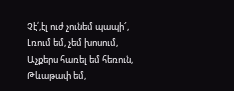Չէ՛,էլ ուժ չունեմ պապի՜,
Լռում եմ, չեմ խոսում,
Աչքերս հառել եմ հեռուն,
Թևաթափ եմ,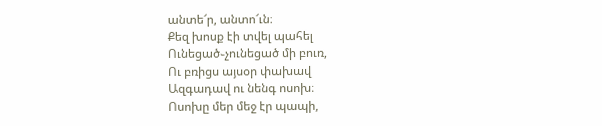անտե՜ր, անտո՜ւն։
Քեզ խոսք էի տվել պահել
Ունեցած֊չունեցած մի բուռ,
Ու բռիցս այսօր փախավ
Ազգադավ ու նենգ ոսոխ։
Ոսոխը մեր մեջ էր պապի,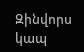Զինվորս կապ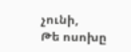չունի,
Թե ոսոխը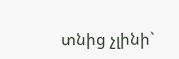տնից չլինի`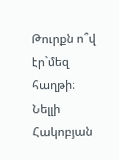Թուրքն ո՞վ էր`մեզ հաղթի։
Նելլի Հակոբյան